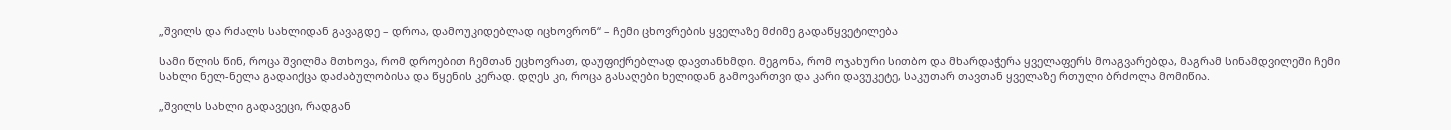„შვილს და რძალს სახლიდან გავაგდე – დროა, დამოუკიდებლად იცხოვრონ“ – ჩემი ცხოვრების ყველაზე მძიმე გადაწყვეტილება

სამი წლის წინ, როცა შვილმა მთხოვა, რომ დროებით ჩემთან ეცხოვრათ, დაუფიქრებლად დავთანხმდი. მეგონა, რომ ოჯახური სითბო და მხარდაჭერა ყველაფერს მოაგვარებდა, მაგრამ სინამდვილეში ჩემი სახლი ნელ-ნელა გადაიქცა დაძაბულობისა და წყენის კერად. დღეს კი, როცა გასაღები ხელიდან გამოვართვი და კარი დავუკეტე, საკუთარ თავთან ყველაზე რთული ბრძოლა მომიწია.

„შვილს სახლი გადავეცი, რადგან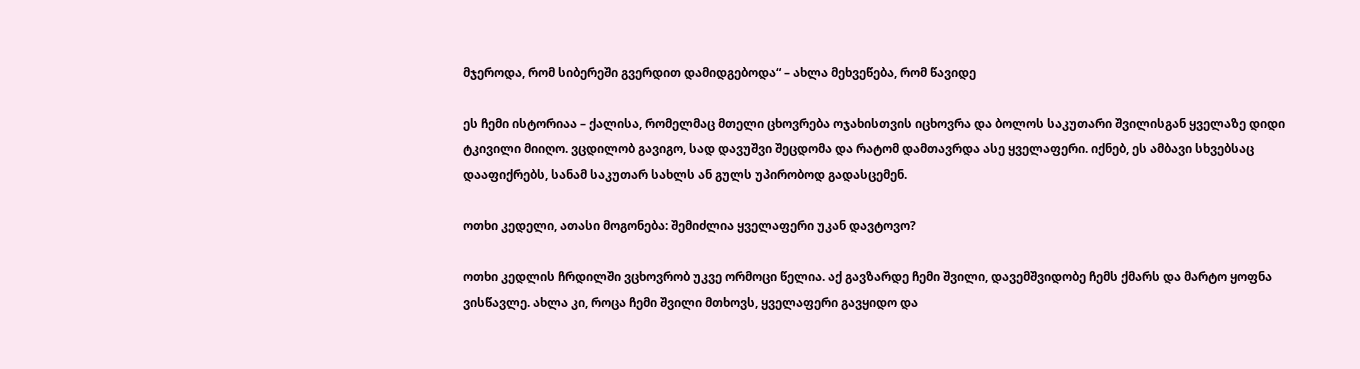მჯეროდა, რომ სიბერეში გვერდით დამიდგებოდა“ – ახლა მეხვეწება, რომ წავიდე

ეს ჩემი ისტორიაა – ქალისა, რომელმაც მთელი ცხოვრება ოჯახისთვის იცხოვრა და ბოლოს საკუთარი შვილისგან ყველაზე დიდი ტკივილი მიიღო. ვცდილობ გავიგო, სად დავუშვი შეცდომა და რატომ დამთავრდა ასე ყველაფერი. იქნებ, ეს ამბავი სხვებსაც დააფიქრებს, სანამ საკუთარ სახლს ან გულს უპირობოდ გადასცემენ.

ოთხი კედელი, ათასი მოგონება: შემიძლია ყველაფერი უკან დავტოვო?

ოთხი კედლის ჩრდილში ვცხოვრობ უკვე ორმოცი წელია. აქ გავზარდე ჩემი შვილი, დავემშვიდობე ჩემს ქმარს და მარტო ყოფნა ვისწავლე. ახლა კი, როცა ჩემი შვილი მთხოვს, ყველაფერი გავყიდო და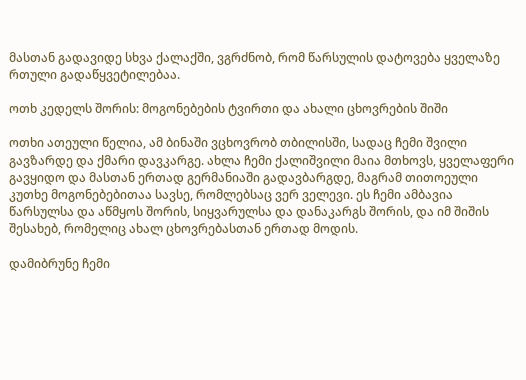მასთან გადავიდე სხვა ქალაქში, ვგრძნობ, რომ წარსულის დატოვება ყველაზე რთული გადაწყვეტილებაა.

ოთხ კედელს შორის: მოგონებების ტვირთი და ახალი ცხოვრების შიში

ოთხი ათეული წელია, ამ ბინაში ვცხოვრობ თბილისში, სადაც ჩემი შვილი გავზარდე და ქმარი დავკარგე. ახლა ჩემი ქალიშვილი მაია მთხოვს, ყველაფერი გავყიდო და მასთან ერთად გერმანიაში გადავბარგდე, მაგრამ თითოეული კუთხე მოგონებებითაა სავსე, რომლებსაც ვერ ველევი. ეს ჩემი ამბავია წარსულსა და აწმყოს შორის, სიყვარულსა და დანაკარგს შორის, და იმ შიშის შესახებ, რომელიც ახალ ცხოვრებასთან ერთად მოდის.

დამიბრუნე ჩემი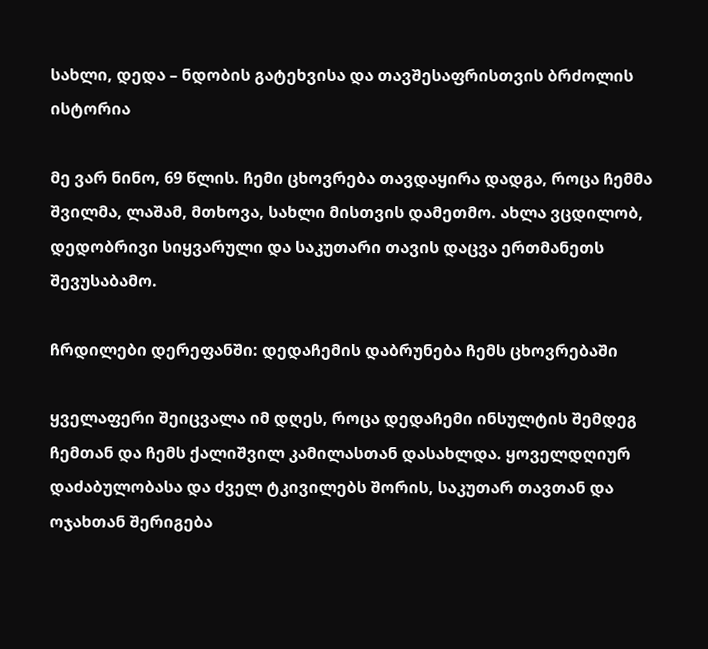სახლი, დედა – ნდობის გატეხვისა და თავშესაფრისთვის ბრძოლის ისტორია

მე ვარ ნინო, 69 წლის. ჩემი ცხოვრება თავდაყირა დადგა, როცა ჩემმა შვილმა, ლაშამ, მთხოვა, სახლი მისთვის დამეთმო. ახლა ვცდილობ, დედობრივი სიყვარული და საკუთარი თავის დაცვა ერთმანეთს შევუსაბამო.

ჩრდილები დერეფანში: დედაჩემის დაბრუნება ჩემს ცხოვრებაში

ყველაფერი შეიცვალა იმ დღეს, როცა დედაჩემი ინსულტის შემდეგ ჩემთან და ჩემს ქალიშვილ კამილასთან დასახლდა. ყოველდღიურ დაძაბულობასა და ძველ ტკივილებს შორის, საკუთარ თავთან და ოჯახთან შერიგება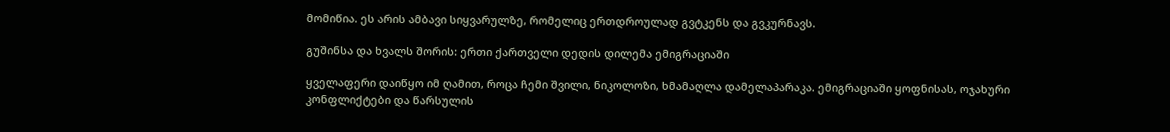მომიწია. ეს არის ამბავი სიყვარულზე, რომელიც ერთდროულად გვტკენს და გვკურნავს.

გუშინსა და ხვალს შორის: ერთი ქართველი დედის დილემა ემიგრაციაში

ყველაფერი დაიწყო იმ ღამით, როცა ჩემი შვილი, ნიკოლოზი, ხმამაღლა დამელაპარაკა. ემიგრაციაში ყოფნისას, ოჯახური კონფლიქტები და წარსულის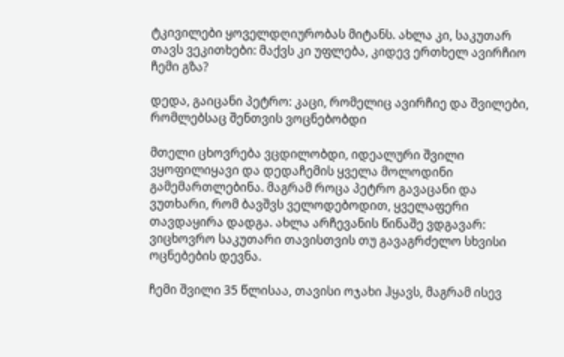ტკივილები ყოველდღიურობას მიტანს. ახლა კი, საკუთარ თავს ვეკითხები: მაქვს კი უფლება, კიდევ ერთხელ ავირჩიო ჩემი გზა?

დედა, გაიცანი პეტრო: კაცი, რომელიც ავირჩიე და შვილები, რომლებსაც შენთვის ვოცნებობდი

მთელი ცხოვრება ვცდილობდი, იდეალური შვილი ვყოფილიყავი და დედაჩემის ყველა მოლოდინი გამემართლებინა. მაგრამ როცა პეტრო გავაცანი და ვუთხარი, რომ ბავშვს ველოდებოდით, ყველაფერი თავდაყირა დადგა. ახლა არჩევანის წინაშე ვდგავარ: ვიცხოვრო საკუთარი თავისთვის თუ გავაგრძელო სხვისი ოცნებების დევნა.

ჩემი შვილი 35 წლისაა, თავისი ოჯახი ჰყავს, მაგრამ ისევ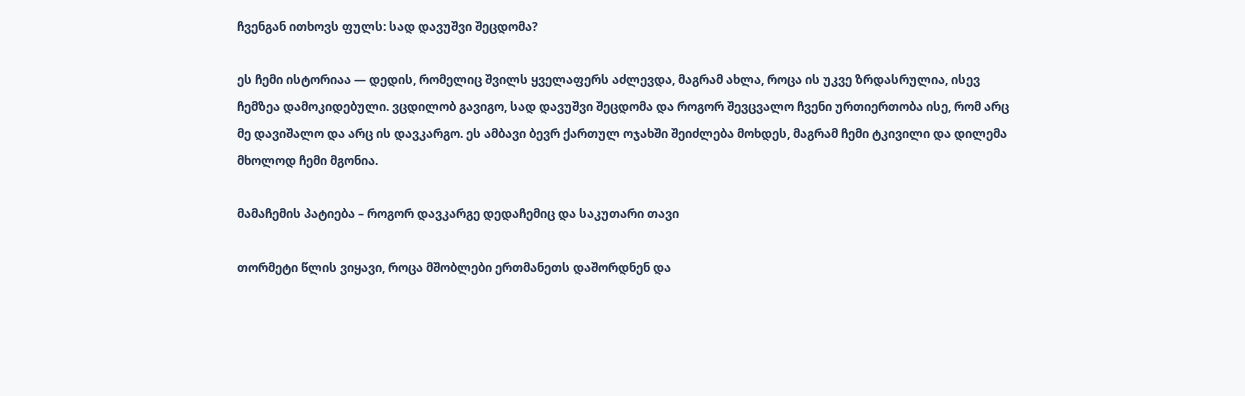ჩვენგან ითხოვს ფულს: სად დავუშვი შეცდომა?

ეს ჩემი ისტორიაა — დედის, რომელიც შვილს ყველაფერს აძლევდა, მაგრამ ახლა, როცა ის უკვე ზრდასრულია, ისევ ჩემზეა დამოკიდებული. ვცდილობ გავიგო, სად დავუშვი შეცდომა და როგორ შევცვალო ჩვენი ურთიერთობა ისე, რომ არც მე დავიშალო და არც ის დავკარგო. ეს ამბავი ბევრ ქართულ ოჯახში შეიძლება მოხდეს, მაგრამ ჩემი ტკივილი და დილემა მხოლოდ ჩემი მგონია.

მამაჩემის პატიება – როგორ დავკარგე დედაჩემიც და საკუთარი თავი

თორმეტი წლის ვიყავი, როცა მშობლები ერთმანეთს დაშორდნენ და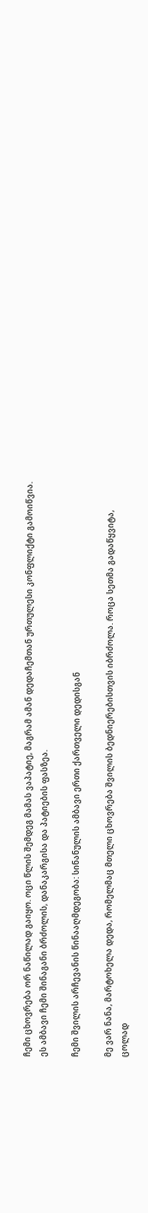ჩემი ცხოვრება ორ ნაწილად გაიყო. ოცი წლის შემდეგ მამას ვაპატიე, მაგრამ ამან დედაჩემთან ურთულესი კონფლიქტი გამოიწვია. ეს ამბავი ჩემი შინაგანი ბრძოლის, დანაკარგისა და პატიების ფასზეა.

ჩემი შვილის არჩევანის წინააღმდეგობა: სინანულის ამბავი ერთი ქართველი დედისგან

მე ვარ ნანა, მარტოხელა დედა, რომელმაც მთელი ცხოვრება შვილის ბედნიერებისთვის იბრძოლა. როცა სეთმა გადაწყვიტა, ცოლად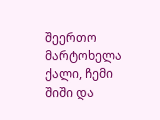შეერთო მარტოხელა ქალი, ჩემი შიში და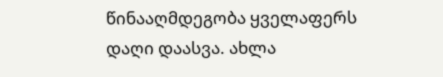წინააღმდეგობა ყველაფერს დაღი დაასვა. ახლა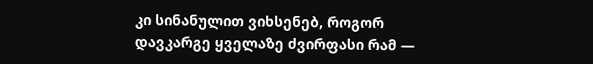კი სინანულით ვიხსენებ, როგორ დავკარგე ყველაზე ძვირფასი რამ —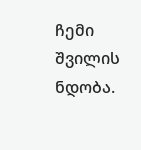ჩემი შვილის ნდობა.